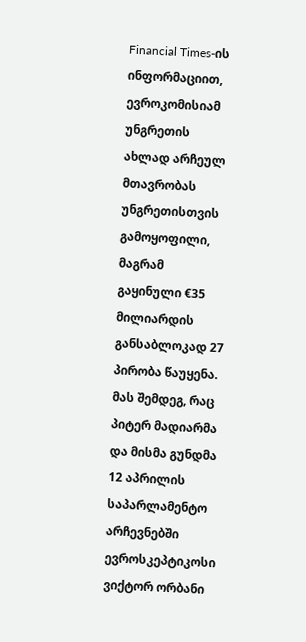Financial Times-ის ინფორმაციით, ევროკომისიამ უნგრეთის ახლად არჩეულ მთავრობას უნგრეთისთვის გამოყოფილი, მაგრამ გაყინული €35 მილიარდის განსაბლოკად 27 პირობა წაუყენა.
მას შემდეგ, რაც პიტერ მადიარმა და მისმა გუნდმა 12 აპრილის საპარლამენტო არჩევნებში ევროსკეპტიკოსი ვიქტორ ორბანი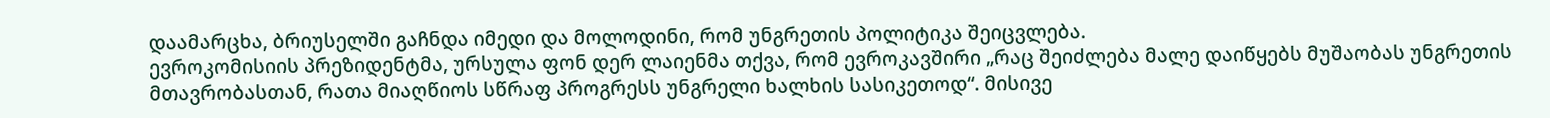დაამარცხა, ბრიუსელში გაჩნდა იმედი და მოლოდინი, რომ უნგრეთის პოლიტიკა შეიცვლება.
ევროკომისიის პრეზიდენტმა, ურსულა ფონ დერ ლაიენმა თქვა, რომ ევროკავშირი „რაც შეიძლება მალე დაიწყებს მუშაობას უნგრეთის მთავრობასთან, რათა მიაღწიოს სწრაფ პროგრესს უნგრელი ხალხის სასიკეთოდ“. მისივე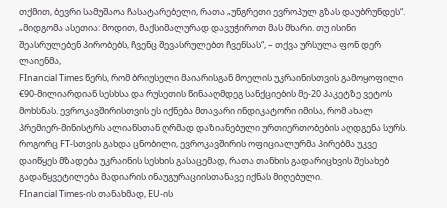თქმით, ბევრი სამუშაოა ჩასატარებელი, რათა „უნგრეთი ევროპულ გზას დაუბრუნდეს“.
„მიდგომა ასეთია: მოდით, მაქსიმალურად დავუჭიროთ მას მხარი. თუ ისინი შეასრულებენ პირობებს, ჩვენც შევასრულებთ ჩვენსას“, – თქვა ურსულა ფონ დერ ლაიენმა,
FInancial Times წერს, რომ ბრიუსელი მაიარისგან მოელის უკრაინისთვის გამოყოფილი €90-მილიარდიან სესხსა და რუსეთის წინააღმდეგ სანქციების მე-20 პაკეტზე ვეტოს მოხსნას. ევროკავშირისთვის ეს იქნება მთავარი ინდიკატორი იმისა, რომ ახალ პრემიერ-მინისტრს ალიანსთან ღრმად დაზიანებული ურთიერთობების აღდგენა სურს.
როგორც FT-სთვის გახდა ცნობილი, ევროკავშირის ოფიციალურმა პირებმა უკვე დაიწყეს მზადება უკრაინის სესხის გასაცემად, რათა თანხის გადარიცხვის შესახებ გადაწყვეტილება მადიარის ინაუგურაციისთანავე იქნას მიღებული.
FInancial Times-ის თანახმად, EU-ის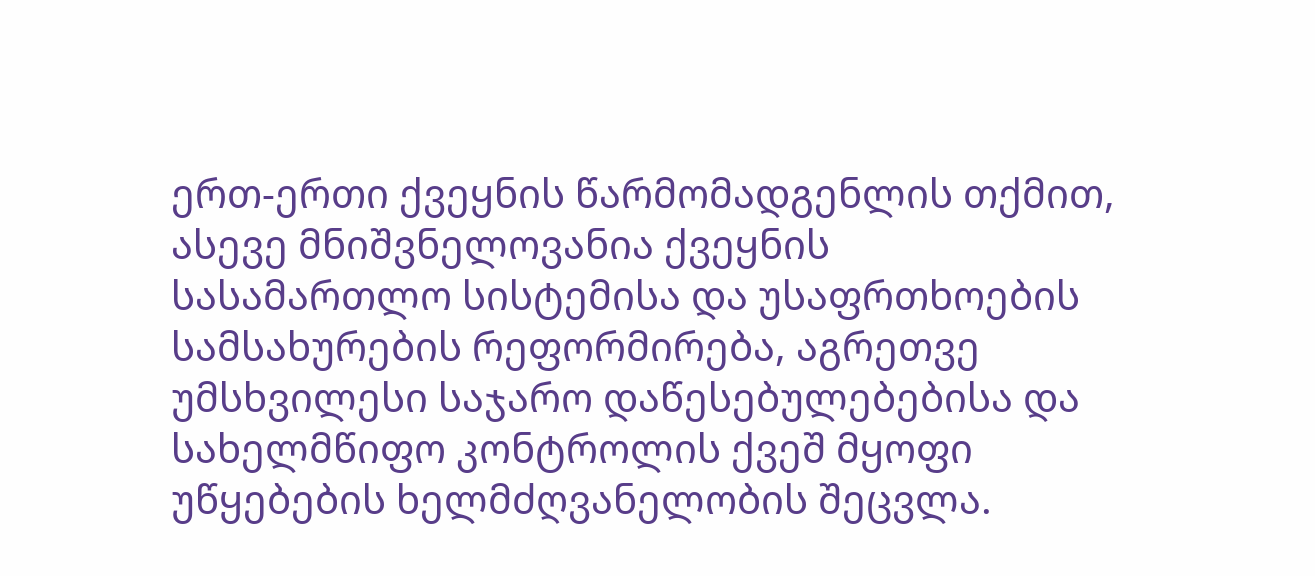ერთ-ერთი ქვეყნის წარმომადგენლის თქმით, ასევე მნიშვნელოვანია ქვეყნის სასამართლო სისტემისა და უსაფრთხოების სამსახურების რეფორმირება, აგრეთვე უმსხვილესი საჯარო დაწესებულებებისა და სახელმწიფო კონტროლის ქვეშ მყოფი უწყებების ხელმძღვანელობის შეცვლა.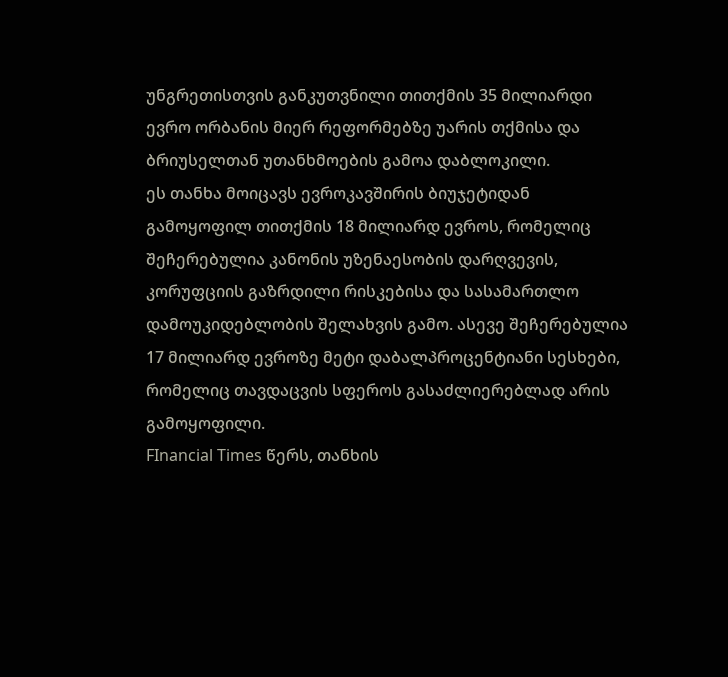უნგრეთისთვის განკუთვნილი თითქმის 35 მილიარდი ევრო ორბანის მიერ რეფორმებზე უარის თქმისა და ბრიუსელთან უთანხმოების გამოა დაბლოკილი.
ეს თანხა მოიცავს ევროკავშირის ბიუჯეტიდან გამოყოფილ თითქმის 18 მილიარდ ევროს, რომელიც შეჩერებულია კანონის უზენაესობის დარღვევის, კორუფციის გაზრდილი რისკებისა და სასამართლო დამოუკიდებლობის შელახვის გამო. ასევე შეჩერებულია 17 მილიარდ ევროზე მეტი დაბალპროცენტიანი სესხები, რომელიც თავდაცვის სფეროს გასაძლიერებლად არის გამოყოფილი.
FInancial Times წერს, თანხის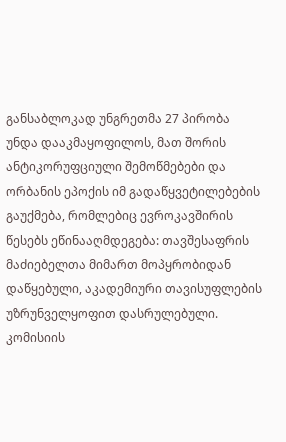განსაბლოკად უნგრეთმა 27 პირობა უნდა დააკმაყოფილოს, მათ შორის ანტიკორუფციული შემოწმებები და ორბანის ეპოქის იმ გადაწყვეტილებების გაუქმება, რომლებიც ევროკავშირის წესებს ეწინააღმდეგება: თავშესაფრის მაძიებელთა მიმართ მოპყრობიდან დაწყებული, აკადემიური თავისუფლების უზრუნველყოფით დასრულებული.
კომისიის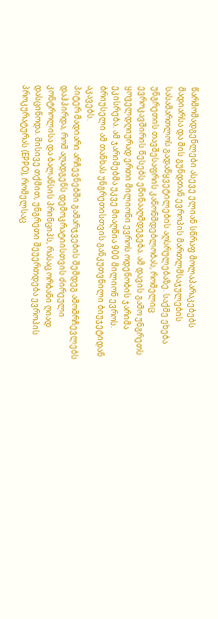წარმომადგენლები ასევე ელიან სწრაფ მოლაპარაკებებს მადიარსა და მის გუნდთან ევროპის მართლმსაჯულების სასამართლოს გადაწყვეტილების აღსრულებაზე. საქმე ეხება უნგრეთის თავშესაფრის კანონმდებლობას, რომელიც ევროკავშირის წესებს ეწინააღმდეგება. ამ დავის გამო უნგრეთს ყოველდღიურად ერთი მილიონი ევროს ოდენობის ჯარიმა ეკისრება. ამ ჯარიმებმა უკვე მიაღწია 900 მილიონ ევროს. ბრიუსელი ამ თანხას უნგრეთისთვის განკუთვნილი ბიუჯეტიდან აკავებს.
პიტერ მადიარი არჩევნებში გამარჯვების შემდეგ ამომრჩევლებს დაჰპირდა, რომ აღადგენს დემოკრატიისთვის ძირეული კონტროლისა და ბალანსის პრინციპს, რასაც ორბანი ღიად დასცინოდა. მისივე თქმით, უნგრეთი შეუერთდება ევროპის პროკურატურას (EPPO), რომელსაც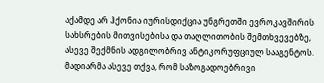აქამდე არ ჰქონია იურისდიქცია უნგრეთში ევროკავშირის სახსრების მითვისებისა და თაღლითობის შემთხვევებზე, ასევე შექმნის ადგილობრივ ანტიკორუფციულ სააგენტოს.
მადიარმა ასევე თქვა, რომ საზოგადოებრივი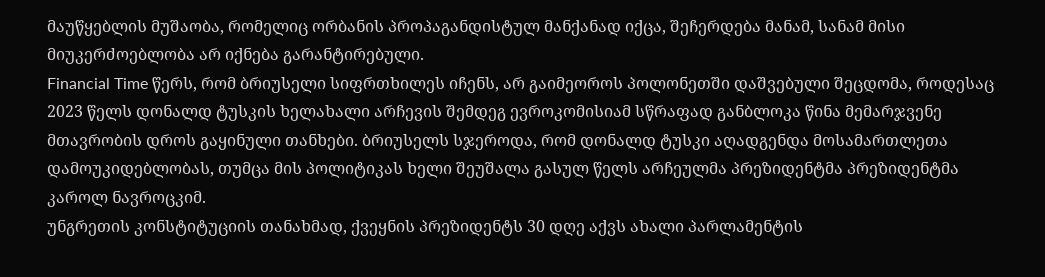მაუწყებლის მუშაობა, რომელიც ორბანის პროპაგანდისტულ მანქანად იქცა, შეჩერდება მანამ, სანამ მისი მიუკერძოებლობა არ იქნება გარანტირებული.
Financial Time წერს, რომ ბრიუსელი სიფრთხილეს იჩენს, არ გაიმეოროს პოლონეთში დაშვებული შეცდომა, როდესაც 2023 წელს დონალდ ტუსკის ხელახალი არჩევის შემდეგ ევროკომისიამ სწრაფად განბლოკა წინა მემარჯვენე მთავრობის დროს გაყინული თანხები. ბრიუსელს სჯეროდა, რომ დონალდ ტუსკი აღადგენდა მოსამართლეთა დამოუკიდებლობას, თუმცა მის პოლიტიკას ხელი შეუშალა გასულ წელს არჩეულმა პრეზიდენტმა პრეზიდენტმა კაროლ ნავროცკიმ.
უნგრეთის კონსტიტუციის თანახმად, ქვეყნის პრეზიდენტს 30 დღე აქვს ახალი პარლამენტის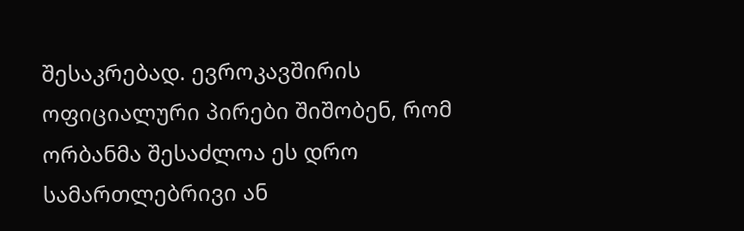შესაკრებად. ევროკავშირის ოფიციალური პირები შიშობენ, რომ ორბანმა შესაძლოა ეს დრო სამართლებრივი ან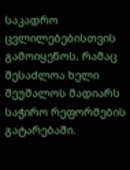საკადრო ცვლილებებისთვის გამოიყენოს, რამაც შესაძლოა ხელი შეუშალოს მადიარს საჭირო რეფორმების გატარებაში.